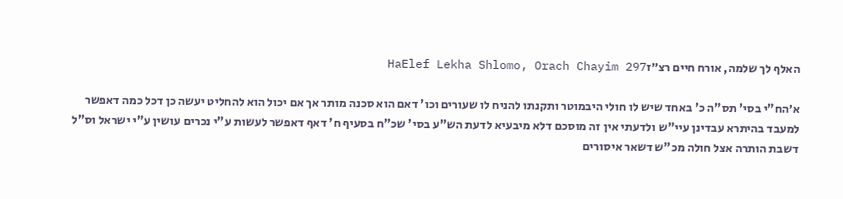האלף לך שלמה, אורח חיים רצ״זHaElef Lekha Shlomo, Orach Chayim 297

א׳הח"י בסי' תס"ה כ' באחד שיש לו חולי היבמוטר ותקנתו להניח לו שעורים וכו' דאם הוא סכנה מותר אך אם יכול הוא להחליט יעשה כן דכל כמה דאפשר למעבד בהיתרא עבדינן עיי"ש ולדעתי אין זה מוסכם דלא מיבעיא לדעת הש"ע בסי' שכ"ח בסעיף ח' דאף דאפשר לעשות ע"י נכרים עושין ע"י ישראל וס"ל דשבת הותרה אצל חולה מכ"ש דשאר איסורים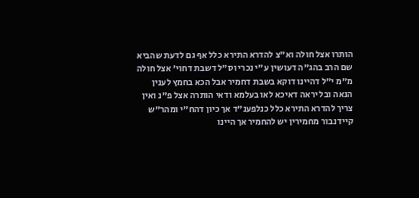הותרו אצל חולה וא"צ להדרא התירא כלל אף גם לדעת שהביא שם הרב בהג"ה דעושין ע"י נכרי וס"ל דשבת דחוי' אצל חולה מ"מ י"ל דהיינו דוקא בשבת דחמיר אבל הכא בחמץ לענין הנאה ובל יראה דאיכא לאו בעלמא ודאי הותרה אצל פ"נ ואין צריך להדרא התירא כלל כנלפענ"ד אך כיון דהח"י ומהר"ש קיידנבור מחמירין יש להחמיר אך היינו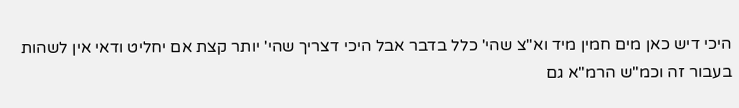היכי דיש כאן מים חמין מיד וא"צ שהי' כלל בדבר אבל היכי דצריך שהי' יותר קצת אם יחליט ודאי אין לשהות בעבור זה וכמ"ש הרמ"א גם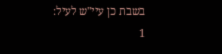בשבת כן עיי"ש לעיל:
1